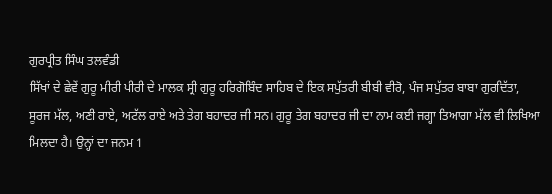ਗੁਰਪ੍ਰੀਤ ਸਿੰਘ ਤਲਵੰਡੀ
ਸਿੱਖਾਂ ਦੇ ਛੇਵੇਂ ਗੁਰੂ ਮੀਰੀ ਪੀਰੀ ਦੇ ਮਾਲਕ ਸ੍ਰੀ ਗੁਰੂ ਹਰਿਗੋਬਿੰਦ ਸਾਹਿਬ ਦੇ ਇਕ ਸਪੁੱਤਰੀ ਬੀਬੀ ਵੀਰੋ, ਪੰਜ ਸਪੁੱਤਰ ਬਾਬਾ ਗੁਰਦਿੱਤਾ, ਸੂਰਜ ਮੱਲ, ਅਣੀ ਰਾਏ, ਅਟੱਲ ਰਾਏ ਅਤੇ ਤੇਗ ਬਹਾਦਰ ਜੀ ਸਨ। ਗੁਰੂ ਤੇਗ ਬਹਾਦਰ ਜੀ ਦਾ ਨਾਮ ਕਈ ਜਗ੍ਹਾ ਤਿਆਗਾ ਮੱਲ ਵੀ ਲਿਖਿਆ ਮਿਲਦਾ ਹੈ। ਉਨ੍ਹਾਂ ਦਾ ਜਨਮ 1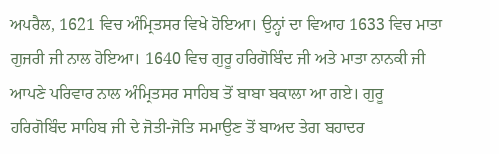ਅਪਰੈਲ, 1621 ਵਿਚ ਅੰਮ੍ਰਿਤਸਰ ਵਿਖੇ ਹੋਇਆ। ਉਨ੍ਹਾਂ ਦਾ ਵਿਆਹ 1633 ਵਿਚ ਮਾਤਾ ਗੁਜਰੀ ਜੀ ਨਾਲ ਹੋਇਆ। 1640 ਵਿਚ ਗੁਰੂ ਹਰਿਗੋਬਿੰਦ ਜੀ ਅਤੇ ਮਾਤਾ ਨਾਨਕੀ ਜੀ ਆਪਣੇ ਪਰਿਵਾਰ ਨਾਲ ਅੰਮ੍ਰਿਤਸਰ ਸਾਹਿਬ ਤੋਂ ਬਾਬਾ ਬਕਾਲਾ ਆ ਗਏ। ਗੁਰੂ ਹਰਿਗੋਬਿੰਦ ਸਾਹਿਬ ਜੀ ਦੇ ਜੋਤੀ-ਜੋਤਿ ਸਮਾਉਣ ਤੋਂ ਬਾਅਦ ਤੇਗ ਬਹਾਦਰ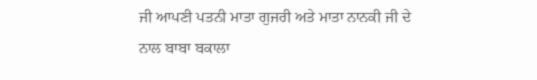ਜੀ ਆਪਣੀ ਪਤਨੀ ਮਾਤਾ ਗੁਜਰੀ ਅਤੇ ਮਾਤਾ ਨਾਨਕੀ ਜੀ ਦੇ ਨਾਲ ਬਾਬਾ ਬਕਾਲਾ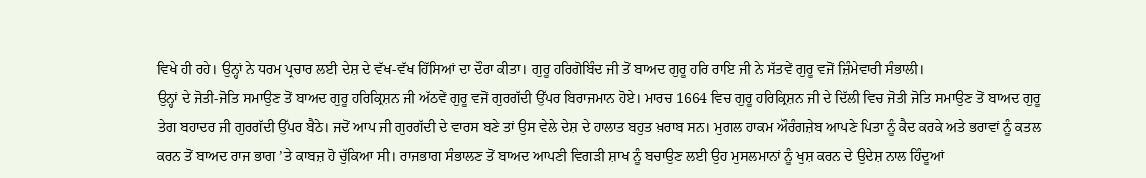ਵਿਖੇ ਹੀ ਰਹੇ। ਉਨ੍ਹਾਂ ਨੇ ਧਰਮ ਪ੍ਰਚਾਰ ਲਈ ਦੇਸ਼ ਦੇ ਵੱਖ-ਵੱਖ ਹਿੱਸਿਆਂ ਦਾ ਦੌਰਾ ਕੀਤਾ। ਗੁਰੂ ਹਰਿਗੋਬਿੰਦ ਜੀ ਤੋਂ ਬਾਅਦ ਗੁਰੂ ਹਰਿ ਰਾਇ ਜੀ ਨੇ ਸੱਤਵੇਂ ਗੁਰੂ ਵਜੋਂ ਜ਼ਿੰਮੇਵਾਰੀ ਸੰਭਾਲੀ।
ਉਨ੍ਹਾਂ ਦੇ ਜੋਤੀ-ਜੋਤਿ ਸਮਾਉਣ ਤੋਂ ਬਾਅਦ ਗੁਰੂ ਹਰਿਕ੍ਰਿਸ਼ਨ ਜੀ ਅੱਠਵੇਂ ਗੁਰੂ ਵਜੋਂ ਗੁਰਗੱਦੀ ਉੱਪਰ ਬਿਰਾਜਮਾਨ ਹੋਏ। ਮਾਰਚ 1664 ਵਿਚ ਗੁਰੂ ਹਰਿਕ੍ਰਿਸ਼ਨ ਜੀ ਦੇ ਦਿੱਲੀ ਵਿਚ ਜੋਤੀ ਜੋਤਿ ਸਮਾਉਣ ਤੋਂ ਬਾਅਦ ਗੁਰੂ ਤੇਗ ਬਹਾਦਰ ਜੀ ਗੁਰਗੱਦੀ ਉੱਪਰ ਬੈਠੇ। ਜਦੋਂ ਆਪ ਜੀ ਗੁਰਗੱਦੀ ਦੇ ਵਾਰਸ ਬਣੇ ਤਾਂ ਉਸ ਵੇਲੇ ਦੇਸ਼ ਦੇ ਹਾਲਾਤ ਬਹੁਤ ਖ਼ਰਾਬ ਸਨ। ਮੁਗਲ ਹਾਕਮ ਔਰੰਗਜ਼ੇਬ ਆਪਣੇ ਪਿਤਾ ਨੂੰ ਕੈਦ ਕਰਕੇ ਅਤੇ ਭਰਾਵਾਂ ਨੂੰ ਕਤਲ ਕਰਨ ਤੋਂ ਬਾਅਦ ਰਾਜ ਭਾਗ ’ਤੇ ਕਾਬਜ਼ ਹੋ ਚੁੱਕਿਆ ਸੀ। ਰਾਜਭਾਗ ਸੰਭਾਲਣ ਤੋਂ ਬਾਅਦ ਆਪਣੀ ਵਿਗੜੀ ਸ਼ਾਖ ਨੂੰ ਬਚਾਉਣ ਲਈ ਉਹ ਮੁਸਲਮਾਨਾਂ ਨੂੰ ਖੁਸ਼ ਕਰਨ ਦੇ ਉਦੇਸ਼ ਨਾਲ ਹਿੰਦੂਆਂ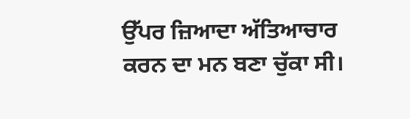ਉੱਪਰ ਜ਼ਿਆਦਾ ਅੱਤਿਆਚਾਰ ਕਰਨ ਦਾ ਮਨ ਬਣਾ ਚੁੱਕਾ ਸੀ।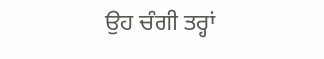ਉਹ ਚੰਗੀ ਤਰ੍ਹਾਂ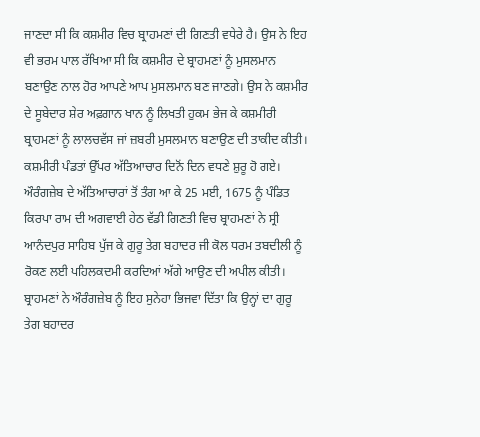ਜਾਣਦਾ ਸੀ ਕਿ ਕਸ਼ਮੀਰ ਵਿਚ ਬ੍ਰਾਹਮਣਾਂ ਦੀ ਗਿਣਤੀ ਵਧੇਰੇ ਹੈ। ਉਸ ਨੇ ਇਹ ਵੀ ਭਰਮ ਪਾਲ ਰੱਖਿਆ ਸੀ ਕਿ ਕਸ਼ਮੀਰ ਦੇ ਬ੍ਰਾਹਮਣਾਂ ਨੂੰ ਮੁਸਲਮਾਨ ਬਣਾਉਣ ਨਾਲ ਹੋਰ ਆਪਣੇ ਆਪ ਮੁਸਲਮਾਨ ਬਣ ਜਾਣਗੇ। ਉਸ ਨੇ ਕਸ਼ਮੀਰ ਦੇ ਸੂਬੇਦਾਰ ਸ਼ੇਰ ਅਫ਼ਗਾਨ ਖਾਨ ਨੂੰ ਲਿਖਤੀ ਹੁਕਮ ਭੇਜ ਕੇ ਕਸ਼ਮੀਰੀ ਬ੍ਰਾਹਮਣਾਂ ਨੂੰ ਲਾਲਚਵੱਸ ਜਾਂ ਜ਼ਬਰੀ ਮੁਸਲਮਾਨ ਬਣਾਉਣ ਦੀ ਤਾਕੀਦ ਕੀਤੀ। ਕਸ਼ਮੀਰੀ ਪੰਡਤਾਂ ਉੱਪਰ ਅੱਤਿਆਚਾਰ ਦਿਨੋਂ ਦਿਨ ਵਧਣੇ ਸ਼ੁਰੂ ਹੋ ਗਏ। ਔਰੰਗਜ਼ੇਬ ਦੇ ਅੱਤਿਆਚਾਰਾਂ ਤੋਂ ਤੰਗ ਆ ਕੇ 25 ਮਈ, 1675 ਨੂੰ ਪੰਡਿਤ ਕਿਰਪਾ ਰਾਮ ਦੀ ਅਗਵਾਈ ਹੇਠ ਵੱਡੀ ਗਿਣਤੀ ਵਿਚ ਬ੍ਰਾਹਮਣਾਂ ਨੇ ਸ੍ਰੀ ਆਨੰਦਪੁਰ ਸਾਹਿਬ ਪੁੱਜ ਕੇ ਗੁਰੂ ਤੇਗ ਬਹਾਦਰ ਜੀ ਕੋਲ ਧਰਮ ਤਬਦੀਲੀ ਨੂੰ ਰੋਕਣ ਲਈ ਪਹਿਲਕਦਮੀ ਕਰਦਿਆਂ ਅੱਗੇ ਆਉਣ ਦੀ ਅਪੀਲ ਕੀਤੀ। ਬ੍ਰਾਹਮਣਾਂ ਨੇ ਔਰੰਗਜ਼ੇਬ ਨੂੰ ਇਹ ਸੁਨੇਹਾ ਭਿਜਵਾ ਦਿੱਤਾ ਕਿ ਉਨ੍ਹਾਂ ਦਾ ਗੁਰੂ ਤੇਗ ਬਹਾਦਰ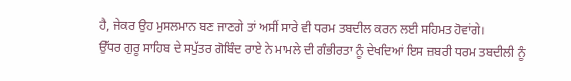ਹੈ, ਜੇਕਰ ਉਹ ਮੁਸਲਮਾਨ ਬਣ ਜਾਣਗੇ ਤਾਂ ਅਸੀਂ ਸਾਰੇ ਵੀ ਧਰਮ ਤਬਦੀਲ ਕਰਨ ਲਈ ਸਹਿਮਤ ਹੋਵਾਂਗੇ।
ਉੱਧਰ ਗੁਰੂ ਸਾਹਿਬ ਦੇ ਸਪੁੱਤਰ ਗੋਬਿੰਦ ਰਾਏ ਨੇ ਮਾਮਲੇ ਦੀ ਗੰਭੀਰਤਾ ਨੂੰ ਦੇਖਦਿਆਂ ਇਸ ਜ਼ਬਰੀ ਧਰਮ ਤਬਦੀਲੀ ਨੂੰ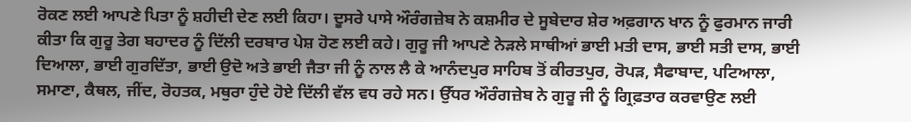ਰੋਕਣ ਲਈ ਆਪਣੇ ਪਿਤਾ ਨੂੰ ਸ਼ਹੀਦੀ ਦੇਣ ਲਈ ਕਿਹਾ। ਦੂਸਰੇ ਪਾਸੇ ਔਰੰਗਜ਼ੇਬ ਨੇ ਕਸ਼ਮੀਰ ਦੇ ਸੂਬੇਦਾਰ ਸ਼ੇਰ ਅਫ਼ਗਾਨ ਖਾਨ ਨੂੰ ਫੁਰਮਾਨ ਜਾਰੀ ਕੀਤਾ ਕਿ ਗੁਰੂ ਤੇਗ ਬਹਾਦਰ ਨੂੰ ਦਿੱਲੀ ਦਰਬਾਰ ਪੇਸ਼ ਹੋਣ ਲਈ ਕਹੇ। ਗੁਰੂ ਜੀ ਆਪਣੇ ਨੇੜਲੇ ਸਾਥੀਆਂ ਭਾਈ ਮਤੀ ਦਾਸ, ਭਾਈ ਸਤੀ ਦਾਸ, ਭਾਈ ਦਿਆਲਾ, ਭਾਈ ਗੁਰਦਿੱਤਾ, ਭਾਈ ਉਦੋ ਅਤੇ ਭਾਈ ਜੈਤਾ ਜੀ ਨੂੰ ਨਾਲ ਲੈ ਕੇ ਆਨੰਦਪੁਰ ਸਾਹਿਬ ਤੋਂ ਕੀਰਤਪੁਰ, ਰੋਪੜ, ਸੈਫਾਬਾਦ, ਪਟਿਆਲਾ, ਸਮਾਣਾ, ਕੈਥਲ, ਜੀਂਦ, ਰੋਹਤਕ, ਮਥੁਰਾ ਹੁੰਦੇ ਹੋਏ ਦਿੱਲੀ ਵੱਲ ਵਧ ਰਹੇ ਸਨ। ਉੱਧਰ ਔਰੰਗਜ਼ੇਬ ਨੇ ਗੁਰੂ ਜੀ ਨੂੰ ਗ੍ਰਿਫ਼ਤਾਰ ਕਰਵਾਉਣ ਲਈ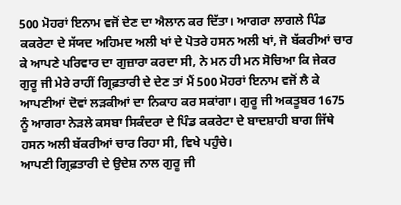500 ਮੋਹਰਾਂ ਇਨਾਮ ਵਜੋਂ ਦੇਣ ਦਾ ਐਲਾਨ ਕਰ ਦਿੱਤਾ। ਆਗਰਾ ਲਾਗਲੇ ਪਿੰਡ ਕਕਰੇਟਾ ਦੇ ਸੱਯਦ ਅਹਿਮਦ ਅਲੀ ਖਾਂ ਦੇ ਪੋਤਰੇ ਹਸਨ ਅਲੀ ਖਾਂ, ਜੋ ਬੱਕਰੀਆਂ ਚਾਰ ਕੇ ਆਪਣੇ ਪਰਿਵਾਰ ਦਾ ਗੁਜ਼ਾਰਾ ਕਰਦਾ ਸੀ, ਨੇ ਮਨ ਹੀ ਮਨ ਸੋਚਿਆ ਕਿ ਜੇਕਰ ਗੁਰੂ ਜੀ ਮੇਰੇ ਰਾਹੀਂ ਗ੍ਰਿਫ਼ਤਾਰੀ ਦੇ ਦੇਣ ਤਾਂ ਮੈਂ 500 ਮੋਹਰਾਂ ਇਨਾਮ ਵਜੋਂ ਲੈ ਕੇ ਆਪਣੀਆਂ ਦੋਵਾਂ ਲੜਕੀਆਂ ਦਾ ਨਿਕਾਹ ਕਰ ਸਕਾਂਗਾ। ਗੁਰੂ ਜੀ ਅਕਤੂਬਰ 1675 ਨੂੰ ਆਗਰਾ ਨੇੜਲੇ ਕਸਬਾ ਸਿਕੰਦਰਾ ਦੇ ਪਿੰਡ ਕਕਰੇਟਾ ਦੇ ਬਾਦਸ਼ਾਹੀ ਬਾਗ ਜਿੱਥੇ ਹਸਨ ਅਲੀ ਬੱਕਰੀਆਂ ਚਾਰ ਰਿਹਾ ਸੀ, ਵਿਖੇ ਪਹੁੰਚੇ।
ਆਪਣੀ ਗ੍ਰਿਫ਼ਤਾਰੀ ਦੇ ਉਦੇਸ਼ ਨਾਲ ਗੁਰੂ ਜੀ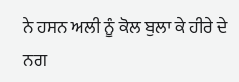ਨੇ ਹਸਨ ਅਲੀ ਨੂੰ ਕੋਲ ਬੁਲਾ ਕੇ ਹੀਰੇ ਦੇ ਨਗ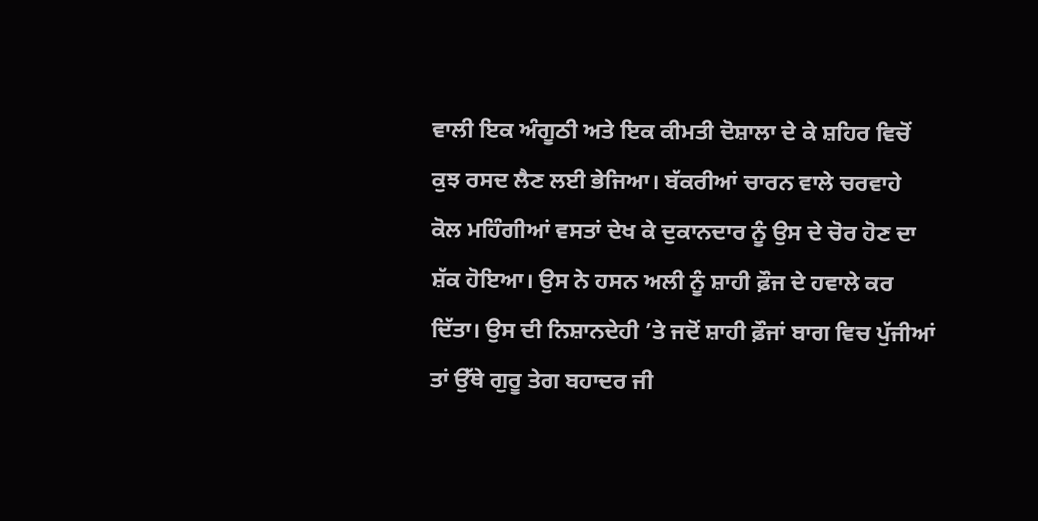ਵਾਲੀ ਇਕ ਅੰਗੂਠੀ ਅਤੇ ਇਕ ਕੀਮਤੀ ਦੋਸ਼ਾਲਾ ਦੇ ਕੇ ਸ਼ਹਿਰ ਵਿਚੋਂ ਕੁਝ ਰਸਦ ਲੈਣ ਲਈ ਭੇਜਿਆ। ਬੱਕਰੀਆਂ ਚਾਰਨ ਵਾਲੇ ਚਰਵਾਹੇ ਕੋਲ ਮਹਿੰਗੀਆਂ ਵਸਤਾਂ ਦੇਖ ਕੇ ਦੁਕਾਨਦਾਰ ਨੂੰ ਉਸ ਦੇ ਚੋਰ ਹੋਣ ਦਾ ਸ਼ੱਕ ਹੋਇਆ। ਉਸ ਨੇ ਹਸਨ ਅਲੀ ਨੂੰ ਸ਼ਾਹੀ ਫ਼ੌਜ ਦੇ ਹਵਾਲੇ ਕਰ ਦਿੱਤਾ। ਉਸ ਦੀ ਨਿਸ਼ਾਨਦੇਹੀ ’ਤੇ ਜਦੋਂ ਸ਼ਾਹੀ ਫ਼ੌਜਾਂ ਬਾਗ ਵਿਚ ਪੁੱਜੀਆਂ ਤਾਂ ਉੱਥੇ ਗੁਰੂ ਤੇਗ ਬਹਾਦਰ ਜੀ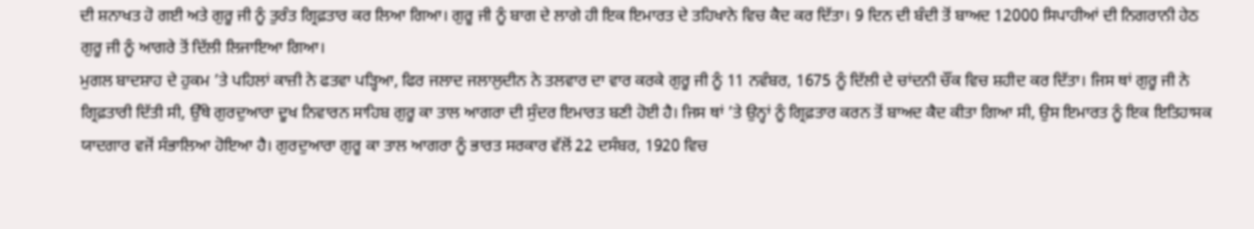ਦੀ ਸ਼ਨਾਖਤ ਹੋ ਗਈ ਅਤੇ ਗੁਰੂ ਜੀ ਨੂੰ ਤੁਰੰਤ ਗ੍ਰਿਫ਼ਤਾਰ ਕਰ ਲਿਆ ਗਿਆ। ਗੁਰੂ ਜੀ ਨੂੰ ਬਾਗ ਦੇ ਲਾਗੇ ਹੀ ਇਕ ਇਮਾਰਤ ਦੇ ਤਹਿਖਾਨੇ ਵਿਚ ਕੈਦ ਕਰ ਦਿੱਤਾ। 9 ਦਿਨ ਦੀ ਬੰਦੀ ਤੋਂ ਬਾਅਦ 12000 ਸਿਪਾਹੀਆਂ ਦੀ ਨਿਗਰਾਨੀ ਹੇਠ ਗੁਰੂ ਜੀ ਨੂੰ ਆਗਰੇ ਤੋਂ ਦਿੱਲੀ ਲਿਜਾਇਆ ਗਿਆ।
ਮੁਗਲ ਬਾਦਸ਼ਾਹ ਦੇ ਹੁਕਮ ’ਤੇ ਪਹਿਲਾਂ ਕਾਜ਼ੀ ਨੇ ਫਤਵਾ ਪੜ੍ਹਿਆ, ਫਿਰ ਜਲਾਦ ਜਲਾਲੁਦੀਨ ਨੇ ਤਲਵਾਰ ਦਾ ਵਾਰ ਕਰਕੇ ਗੁਰੂ ਜੀ ਨੂੰ 11 ਨਵੰਬਰ, 1675 ਨੂੰ ਦਿੱਲੀ ਦੇ ਚਾਂਦਨੀ ਚੌਂਕ ਵਿਚ ਸ਼ਹੀਦ ਕਰ ਦਿੱਤਾ। ਜਿਸ ਥਾਂ ਗੁਰੂ ਜੀ ਨੇ ਗ੍ਰਿਫ਼ਤਾਰੀ ਦਿੱਤੀ ਸੀ, ਉੱਥੇ ਗੁਰਦੁਆਰਾ ਦੂਖ ਨਿਵਾਰਨ ਸਾਹਿਬ ਗੁਰੂ ਕਾ ਤਾਲ ਆਗਰਾ ਦੀ ਸੁੰਦਰ ਇਮਾਰਤ ਬਣੀ ਹੋਈ ਹੈ। ਜਿਸ ਥਾਂ ’ਤੇ ਉਨ੍ਹਾਂ ਨੂੰ ਗ੍ਰਿਫ਼ਤਾਰ ਕਰਨ ਤੋਂ ਬਾਅਦ ਕੈਦ ਕੀਤਾ ਗਿਆ ਸੀ, ਉਸ ਇਮਾਰਤ ਨੂੰ ਇਕ ਇਤਿਹਾਸਕ ਯਾਦਗਾਰ ਵਜੋਂ ਸੰਭਾਲਿਆ ਹੋਇਆ ਹੈ। ਗੁਰਦੁਆਰਾ ਗੁਰੂ ਕਾ ਤਾਲ ਆਗਰਾ ਨੂੰ ਭਾਰਤ ਸਰਕਾਰ ਵੱਲੋਂ 22 ਦਸੰਬਰ, 1920 ਵਿਚ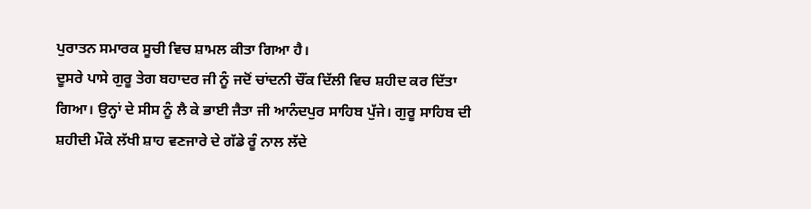ਪੁਰਾਤਨ ਸਮਾਰਕ ਸੂਚੀ ਵਿਚ ਸ਼ਾਮਲ ਕੀਤਾ ਗਿਆ ਹੈ।
ਦੂਸਰੇ ਪਾਸੇ ਗੁਰੂ ਤੇਗ ਬਹਾਦਰ ਜੀ ਨੂੰ ਜਦੋਂ ਚਾਂਦਨੀ ਚੌਂਕ ਦਿੱਲੀ ਵਿਚ ਸ਼ਹੀਦ ਕਰ ਦਿੱਤਾ ਗਿਆ। ਉਨ੍ਹਾਂ ਦੇ ਸੀਸ ਨੂੰ ਲੈ ਕੇ ਭਾਈ ਜੈਤਾ ਜੀ ਆਨੰਦਪੁਰ ਸਾਹਿਬ ਪੁੱਜੇ। ਗੁਰੂ ਸਾਹਿਬ ਦੀ ਸ਼ਹੀਦੀ ਮੌਕੇ ਲੱਖੀ ਸ਼ਾਹ ਵਣਜਾਰੇ ਦੇ ਗੱਡੇ ਰੂੰ ਨਾਲ ਲੱਦੇ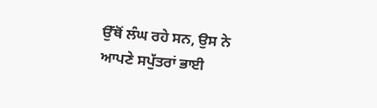ਉੱਥੋਂ ਲੰਘ ਰਹੇ ਸਨ, ਉਸ ਨੇ ਆਪਣੇ ਸਪੁੱਤਰਾਂ ਭਾਈ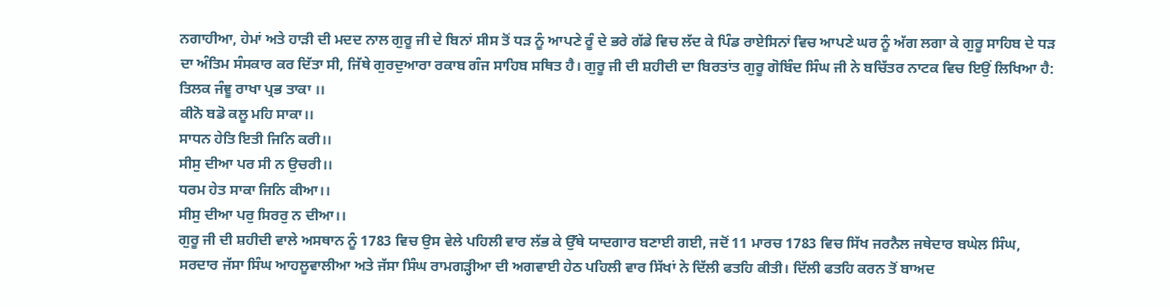ਨਗਾਹੀਆ, ਹੇਮਾਂ ਅਤੇ ਹਾੜੀ ਦੀ ਮਦਦ ਨਾਲ ਗੁਰੂ ਜੀ ਦੇ ਬਿਨਾਂ ਸੀਸ ਤੋਂ ਧੜ ਨੂੰ ਆਪਣੇ ਰੂੰ ਦੇ ਭਰੇ ਗੱਡੇ ਵਿਚ ਲੱਦ ਕੇ ਪਿੰਡ ਰਾਏਸਿਨਾਂ ਵਿਚ ਆਪਣੇ ਘਰ ਨੂੰ ਅੱਗ ਲਗਾ ਕੇ ਗੁਰੂ ਸਾਹਿਬ ਦੇ ਧੜ ਦਾ ਅੰਤਿਮ ਸੰਸਕਾਰ ਕਰ ਦਿੱਤਾ ਸੀ, ਜਿੱਥੇ ਗੁਰਦੁਆਰਾ ਰਕਾਬ ਗੰਜ ਸਾਹਿਬ ਸਥਿਤ ਹੈ। ਗੁਰੂ ਜੀ ਦੀ ਸ਼ਹੀਦੀ ਦਾ ਬਿਰਤਾਂਤ ਗੁਰੂ ਗੋਬਿੰਦ ਸਿੰਘ ਜੀ ਨੇ ਬਚਿੱਤਰ ਨਾਟਕ ਵਿਚ ਇਉਂ ਲਿਖਿਆ ਹੈ:
ਤਿਲਕ ਜੰਞੂ ਰਾਖਾ ਪ੍ਰਭ ਤਾਕਾ ।।
ਕੀਨੋ ਬਡੋ ਕਲੂ ਮਹਿ ਸਾਕਾ।।
ਸਾਧਨ ਹੇਤਿ ਇਤੀ ਜਿਨਿ ਕਰੀ।।
ਸੀਸੁ ਦੀਆ ਪਰ ਸੀ ਨ ਉਚਰੀ।।
ਧਰਮ ਹੇਤ ਸਾਕਾ ਜਿਨਿ ਕੀਆ।।
ਸੀਸੁ ਦੀਆ ਪਰੁ ਸਿਰਰੁ ਨ ਦੀਆ।।
ਗੁਰੂ ਜੀ ਦੀ ਸ਼ਹੀਦੀ ਵਾਲੇ ਅਸਥਾਨ ਨੂੰ 1783 ਵਿਚ ਉਸ ਵੇਲੇ ਪਹਿਲੀ ਵਾਰ ਲੱਭ ਕੇ ਉੱਥੇ ਯਾਦਗਾਰ ਬਣਾਈ ਗਈ, ਜਦੋਂ 11 ਮਾਰਚ 1783 ਵਿਚ ਸਿੱਖ ਜਰਨੈਲ ਜਥੇਦਾਰ ਬਘੇਲ ਸਿੰਘ, ਸਰਦਾਰ ਜੱਸਾ ਸਿੰਘ ਆਹਲੂਵਾਲੀਆ ਅਤੇ ਜੱਸਾ ਸਿੰਘ ਰਾਮਗੜ੍ਹੀਆ ਦੀ ਅਗਵਾਈ ਹੇਠ ਪਹਿਲੀ ਵਾਰ ਸਿੱਖਾਂ ਨੇ ਦਿੱਲੀ ਫਤਹਿ ਕੀਤੀ। ਦਿੱਲੀ ਫਤਹਿ ਕਰਨ ਤੋਂ ਬਾਅਦ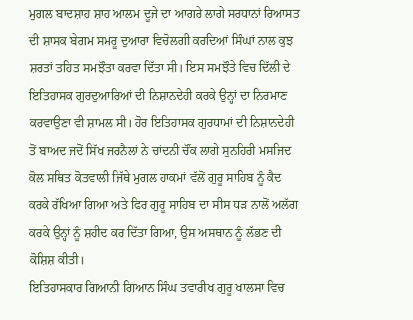ਮੁਗਲ ਬਾਦਸ਼ਾਹ ਸ਼ਾਹ ਆਲਮ ਦੂਜੇ ਦਾ ਆਗਰੇ ਲਾਗੇ ਸਰਧਾਨਾਂ ਰਿਆਸਤ ਦੀ ਸ਼ਾਸਕ ਬੇਗਮ ਸਮਰੂ ਦੁਆਰਾ ਵਿਚੋਲਗੀ ਕਰਦਿਆਂ ਸਿੰਘਾਂ ਨਾਲ ਕੁਝ ਸ਼ਰਤਾਂ ਤਹਿਤ ਸਮਝੌਤਾ ਕਰਵਾ ਦਿੱਤਾ ਸੀ। ਇਸ ਸਮਝੌਤੇ ਵਿਚ ਦਿੱਲੀ ਦੇ ਇਤਿਹਾਸਕ ਗੁਰਦੁਆਰਿਆਂ ਦੀ ਨਿਸ਼ਾਨਦੇਹੀ ਕਰਕੇ ਉਨ੍ਹਾਂ ਦਾ ਨਿਰਮਾਣ ਕਰਵਾਉਣਾ ਵੀ ਸ਼ਾਮਲ ਸੀ। ਹੋਰ ਇਤਿਹਾਸਕ ਗੁਰਧਾਮਾਂ ਦੀ ਨਿਸ਼ਾਨਦੇਹੀ ਤੋਂ ਬਾਅਦ ਜਦੋਂ ਸਿੱਖ ਜਰਨੈਲਾਂ ਨੇ ਚਾਂਦਨੀ ਚੌਂਕ ਲਾਗੇ ਸੁਨਹਿਰੀ ਮਸਜਿਦ ਕੋਲ ਸਥਿਤ ਕੋਤਵਾਲੀ ਜਿੱਥੇ ਮੁਗਲ ਹਾਕਮਾਂ ਵੱਲੋਂ ਗੁਰੂ ਸਾਹਿਬ ਨੂੰ ਕੈਦ ਕਰਕੇ ਰੱਖਿਆ ਗਿਆ ਅਤੇ ਫਿਰ ਗੁਰੂ ਸਾਹਿਬ ਦਾ ਸੀਸ ਧੜ ਨਾਲੋਂ ਅਲੱਗ ਕਰਕੇ ਉਨ੍ਹਾਂ ਨੂੰ ਸ਼ਹੀਦ ਕਰ ਦਿੱਤਾ ਗਿਆ, ਉਸ ਅਸਥਾਨ ਨੂੰ ਲੱਭਣ ਦੀ ਕੋਸ਼ਿਸ਼ ਕੀਤੀ।
ਇਤਿਹਾਸਕਾਰ ਗਿਆਨੀ ਗਿਆਨ ਸਿੰਘ ਤਵਾਰੀਖ ਗੁਰੂ ਖਾਲਸਾ ਵਿਚ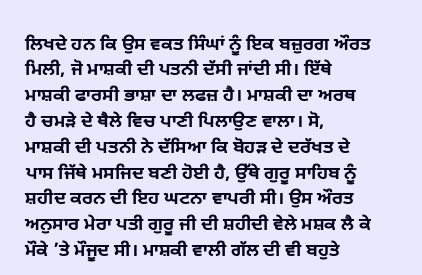ਲਿਖਦੇ ਹਨ ਕਿ ਉਸ ਵਕਤ ਸਿੰਘਾਂ ਨੂੰ ਇਕ ਬਜ਼ੁਰਗ ਔਰਤ ਮਿਲੀ, ਜੋ ਮਾਸ਼ਕੀ ਦੀ ਪਤਨੀ ਦੱਸੀ ਜਾਂਦੀ ਸੀ। ਇੱਥੇ ਮਾਸ਼ਕੀ ਫਾਰਸੀ ਭਾਸ਼ਾ ਦਾ ਲਫਜ਼ ਹੈ। ਮਾਸ਼ਕੀ ਦਾ ਅਰਥ ਹੈ ਚਮੜੇ ਦੇ ਥੈਲੇ ਵਿਚ ਪਾਣੀ ਪਿਲਾਉਣ ਵਾਲਾ। ਸੋ, ਮਾਸ਼ਕੀ ਦੀ ਪਤਨੀ ਨੇ ਦੱਸਿਆ ਕਿ ਬੋਹੜ ਦੇ ਦਰੱਖਤ ਦੇ ਪਾਸ ਜਿੱਥੇ ਮਸਜਿਦ ਬਣੀ ਹੋਈ ਹੈ, ਉੱਥੇ ਗੁਰੂ ਸਾਹਿਬ ਨੂੰ ਸ਼ਹੀਦ ਕਰਨ ਦੀ ਇਹ ਘਟਨਾ ਵਾਪਰੀ ਸੀ। ਉਸ ਔਰਤ ਅਨੁਸਾਰ ਮੇਰਾ ਪਤੀ ਗੁਰੂ ਜੀ ਦੀ ਸ਼ਹੀਦੀ ਵੇਲੇ ਮਸ਼ਕ ਲੈ ਕੇ ਮੌਕੇ ’ਤੇ ਮੌਜੂਦ ਸੀ। ਮਾਸ਼ਕੀ ਵਾਲੀ ਗੱਲ ਦੀ ਵੀ ਬਹੁਤੇ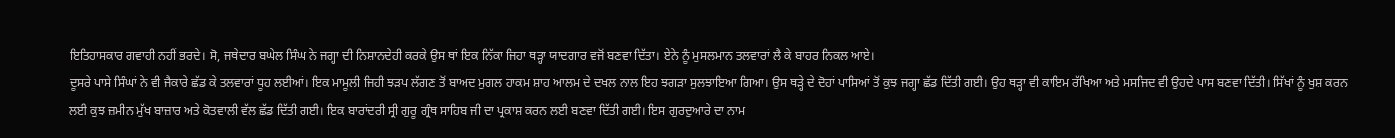ਇਤਿਹਾਸਕਾਰ ਗਵਾਹੀ ਨਹੀਂ ਭਰਦੇ। ਸੋ, ਜਥੇਦਾਰ ਬਘੇਲ ਸਿੰਘ ਨੇ ਜਗ੍ਹਾ ਦੀ ਨਿਸ਼ਾਨਦੇਹੀ ਕਰਕੇ ਉਸ ਥਾਂ ਇਕ ਨਿੱਕਾ ਜਿਹਾ ਥੜ੍ਹਾ ਯਾਦਗਾਰ ਵਜੋਂ ਬਣਵਾ ਦਿੱਤਾ। ਏਨੇ ਨੂੰ ਮੁਸਲਮਾਨ ਤਲਵਾਰਾਂ ਲੈ ਕੇ ਬਾਹਰ ਨਿਕਲ ਆਏ।
ਦੂਸਰੇ ਪਾਸੇ ਸਿੰਘਾਂ ਨੇ ਵੀ ਜੈਕਾਰੇ ਛੱਡ ਕੇ ਤਲਵਾਰਾਂ ਧੂਹ ਲਈਆਂ। ਇਕ ਮਾਮੂਲੀ ਜਿਹੀ ਝੜਪ ਲੱਗਣ ਤੋਂ ਬਾਅਦ ਮੁਗਲ ਹਾਕਮ ਸ਼ਾਹ ਆਲਮ ਦੇ ਦਖਲ ਨਾਲ ਇਹ ਝਗੜਾ ਸੁਲਝਾਇਆ ਗਿਆ। ਉਸ ਥੜ੍ਹੇ ਦੇ ਦੋਹਾਂ ਪਾਸਿਆਂ ਤੋਂ ਕੁਝ ਜਗ੍ਹਾ ਛੱਡ ਦਿੱਤੀ ਗਈ। ਉਹ ਥੜ੍ਹਾ ਵੀ ਕਾਇਮ ਰੱਖਿਆ ਅਤੇ ਮਸਜਿਦ ਵੀ ਉਹਦੇ ਪਾਸ ਬਣਵਾ ਦਿੱਤੀ। ਸਿੱਖਾਂ ਨੂੰ ਖੁਸ਼ ਕਰਨ ਲਈ ਕੁਝ ਜ਼ਮੀਨ ਮੁੱਖ ਬਾਜ਼ਾਰ ਅਤੇ ਕੋਤਵਾਲੀ ਵੱਲ ਛੱਡ ਦਿੱਤੀ ਗਈ। ਇਕ ਬਾਰਾਂਦਰੀ ਸ੍ਰੀ ਗੁਰੂ ਗ੍ਰੰਥ ਸਾਹਿਬ ਜੀ ਦਾ ਪ੍ਰਕਾਸ਼ ਕਰਨ ਲਈ ਬਣਵਾ ਦਿੱਤੀ ਗਈ। ਇਸ ਗੁਰਦੁਆਰੇ ਦਾ ਨਾਮ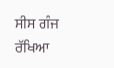ਸੀਸ ਗੰਜ ਰੱਖਿਆ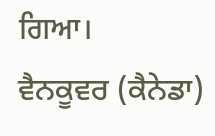ਗਿਆ।
ਵੈਨਕੂਵਰ (ਕੈਨੇਡਾ)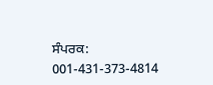ਸੰਪਰਕ: 001-431-373-4814